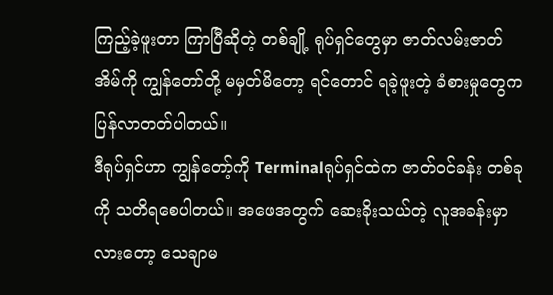ကြည့်ခဲ့ဖူးတာ ကြာပြီဆိုတဲ့ တစ်ချို့ ရုပ်ရှင်တွေမှာ ဇာတ်လမ်းဇာတ်အိမ်ကို ကျွန်တော်တို့ မမှတ်မိတော့ ရင်တောင် ရခဲ့ဖူးတဲ့ ခံစားမှုတွေက ပြန်လာတတ်ပါတယ်။
ဒီရုပ်ရှင်ဟာ ကျွန်တော့်ကို Terminalရုပ်ရှင်ထဲက ဇာတ်ဝင်ခန်း တစ်ခုကို သတိရစေပါတယ်။ အဖေအတွက် ဆေးခိုးသယ်တဲ့ လူအခန်းမှာလားတော့ သေချာမ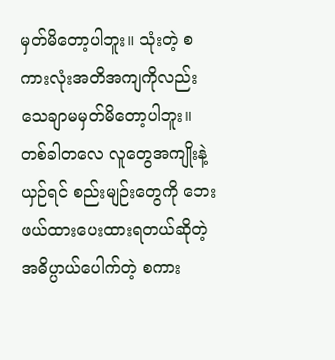မှတ်မိတော့ပါဘူး။ သုံးတဲ့ စကားလုံးအတိအကျကိုလည်း သေချာမမှတ်မိတော့ပါဘူး။
တစ်ခါတလေ လူတွေအကျိုးနဲ့ယှဉ်ရင် စည်းမျဉ်းတွေကို ဘေးဖယ်ထားပေးထားရတယ်ဆိုတဲ့ အဓိပ္ပာယ်ပေါက်တဲ့ စကား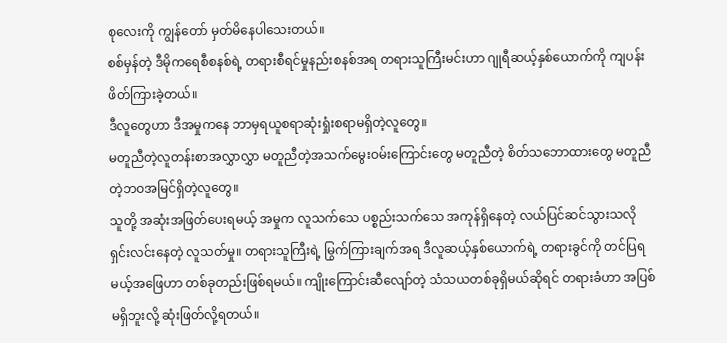စုလေးကို ကျွန်တော် မှတ်မိနေပါသေးတယ်။
စစ်မှန်တဲ့ ဒီမိုကရေစီစနစ်ရဲ့ တရားစီရင်မှုနည်းစနစ်အရ တရားသူကြီးမင်းဟာ ဂျုရီဆယ့်နှစ်ယောက်ကို ကျပန်း ဖိတ်ကြားခဲ့တယ်။
ဒီလူတွေဟာ ဒီအမှုကနေ ဘာမှရယူစရာဆုံးရှုံးစရာမရှိတဲ့လူတွေ။
မတူညီတဲ့လူတန်းစာအလွှာလွှာ မတူညီတဲ့အသက်မွေးဝမ်းကြောင်းတွေ မတူညီတဲ့ စိတ်သဘောထားတွေ မတူညီတဲ့ဘဝအမြင်ရှိတဲ့လူတွေ။
သူတို့ အဆုံးအဖြတ်ပေးရမယ့် အမှုက လူသက်သေ ပစ္စည်းသက်သေ အကုန်ရှိနေတဲ့ လယ်ပြင်ဆင်သွားသလို ရှင်းလင်းနေတဲ့ လူသတ်မှု။ တရားသူကြီးရဲ့ မြွက်ကြားချက်အရ ဒီလူဆယ့်နှစ်ယောက်ရဲ့ တရားခွင်ကို တင်ပြရမယ့်အဖြေဟာ တစ်ခုတည်းဖြစ်ရမယ်။ ကျိုးကြောင်းဆီလျော်တဲ့ သံသယတစ်ခုရှိမယ်ဆိုရင် တရားခံဟာ အပြစ်မရှိဘူးလို့ ဆုံးဖြတ်လို့ရတယ်။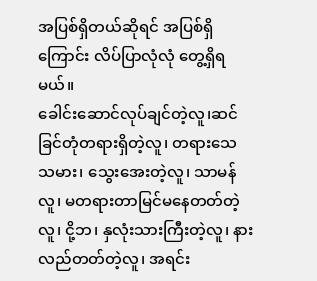အပြစ်ရှိတယ်ဆိုရင် အပြစ်ရှိကြောင်း လိပ်ပြာလုံလုံ တွေ့ရှိရမယ်။
ခေါင်းဆောင်လုပ်ချင်တဲ့လူ၊ဆင်ခြင်တုံတရားရှိတဲ့လူ၊ တရားသေသမား၊ သွေးအေးတဲ့လူ၊ သာမန်လူ၊ မတရားတာမြင်မနေတတ်တဲ့လူ၊ ငို့ဘ၊ နှလုံးသားကြီးတဲ့လူ၊ နားလည်တတ်တဲ့လူ၊ အရင်း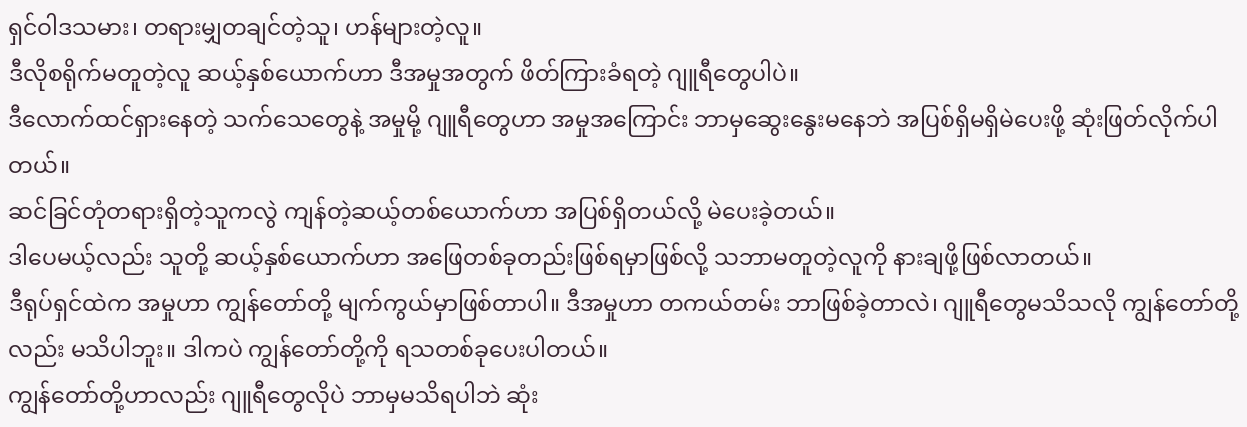ရှင်ဝါဒသမား၊ တရားမျှတချင်တဲ့သူ၊ ဟန်များတဲ့လူ။
ဒီလိုစရိုက်မတူတဲ့လူ ဆယ့်နှစ်ယောက်ဟာ ဒီအမှုအတွက် ဖိတ်ကြားခံရတဲ့ ဂျူရီတွေပါပဲ။
ဒီလောက်ထင်ရှားနေတဲ့ သက်သေတွေနဲ့ အမှုမို့ ဂျူရီတွေဟာ အမှုအကြောင်း ဘာမှဆွေးနွေးမနေဘဲ အပြစ်ရှိမရှိမဲပေးဖို့ ဆုံးဖြတ်လိုက်ပါတယ်။
ဆင်ခြင်တုံတရားရှိတဲ့သူကလွဲ ကျန်တဲ့ဆယ့်တစ်ယောက်ဟာ အပြစ်ရှိတယ်လို့ မဲပေးခဲ့တယ်။
ဒါပေမယ့်လည်း သူတို့ ဆယ့်နှစ်ယောက်ဟာ အဖြေတစ်ခုတည်းဖြစ်ရမှာဖြစ်လို့ သဘာမတူတဲ့လူကို နားချဖို့ဖြစ်လာတယ်။
ဒီရုပ်ရှင်ထဲက အမှုဟာ ကျွန်တော်တို့ မျက်ကွယ်မှာဖြစ်တာပါ။ ဒီအမှုဟာ တကယ်တမ်း ဘာဖြစ်ခဲ့တာလဲ၊ ဂျူရီတွေမသိသလို ကျွန်တော်တို့လည်း မသိပါဘူး။ ဒါကပဲ ကျွန်တော်တို့ကို ရသတစ်ခုပေးပါတယ်။
ကျွန်တော်တို့ဟာလည်း ဂျူရီတွေလိုပဲ ဘာမှမသိရပါဘဲ ဆုံး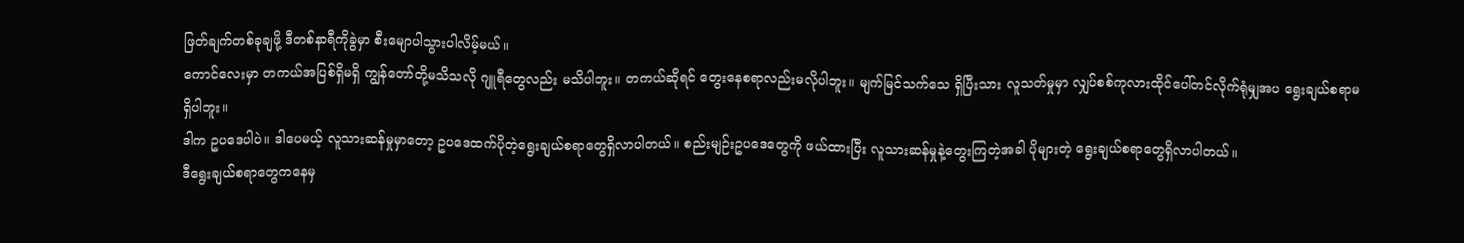ဖြတ်ချက်တစ်ခုချဖို့ ဒီတစ်နာရီကိုခွဲမှာ စီးမျောပါသွားပါလိမ့်မယ်။
ကောင်လေးမှာ တကယ်အပြစ်ရှိမရှိ ကျွန်တော်တို့မသိသလို ဂျူရီတွေလည်း မသိပါဘူး။ တကယ်ဆိုရင် တွေးနေစရာလည်းမလိုပါဘူး။ မျက်မြင်သက်သေ ရှိပြီးသား လူသတ်မှုမှာ လျှပ်စစ်ကုလားထိုင်ပေါ်တင်လိုက်ရုံမျှအပ ရွေးချယ်စရာမရှိပါဘူး။
ဒါက ဥပဒေပါပဲ။ ဒါပေမယ့် လူသားဆန်မှုမှာတော့ ဥပဒေထက်ပိုတဲ့ရွေးချယ်စရာတွေရှိလာပါတယ်။ စည်းမျဉ်းဥပဒေတွေကို ဖယ်ထားပြီး လူသားဆန်မှုနဲ့တွေးကြတဲ့အခါ ပိုများတဲ့ ရွေးချယ်စရာတွေရှိလာပါတယ်။
ဒီရွေးချယ်စရာတွေကနေမှ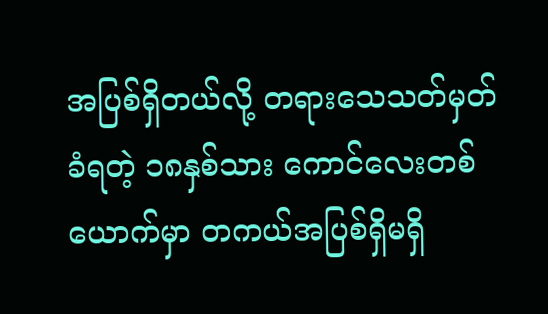အပြစ်ရှိတယ်လို့ တရားသေသတ်မှတ်ခံရတဲ့ ၁၈နှစ်သား ကောင်လေးတစ်ယောက်မှာ တကယ်အပြစ်ရှိမရှိ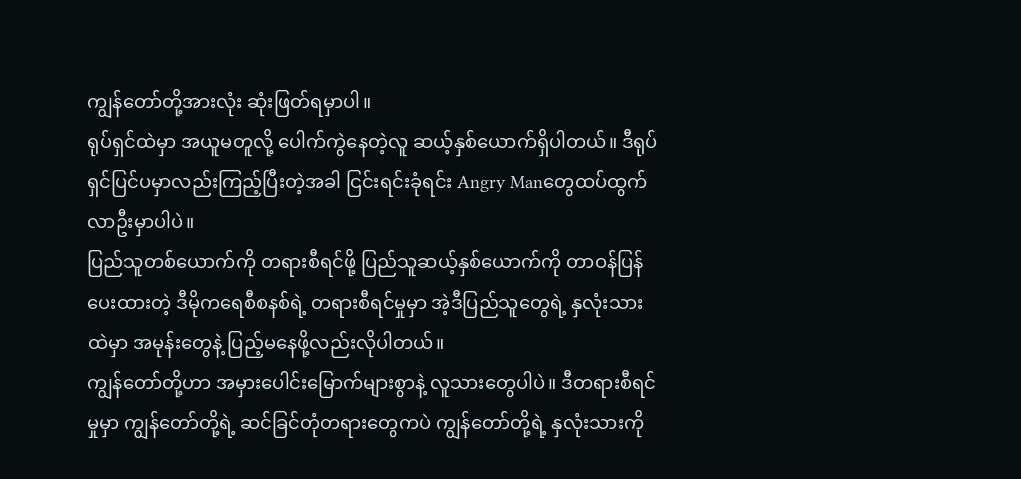ကျွန်တော်တို့အားလုံး ဆုံးဖြတ်ရမှာပါ။
ရုပ်ရှင်ထဲမှာ အယူမတူလို့ ပေါက်ကွဲနေတဲ့လူ ဆယ့်နှစ်ယောက်ရှိပါတယ်။ ဒီရုပ်ရှင်ပြင်ပမှာလည်းကြည့်ပြီးတဲ့အခါ ငြင်းရင်းခုံရင်း Angry Manတွေထပ်ထွက်လာဦးမှာပါပဲ။
ပြည်သူတစ်ယောက်ကို တရားစီရင်ဖို့ ပြည်သူဆယ့်နှစ်ယောက်ကို တာဝန်ပြန်ပေးထားတဲ့ ဒီမိုကရေစီစနစ်ရဲ့ တရားစီရင်မှုမှာ အဲ့ဒီပြည်သူတွေရဲ့ နှလုံးသားထဲမှာ အမုန်းတွေနဲ့ ပြည့်မနေဖို့လည်းလိုပါတယ်။
ကျွန်တော်တို့ဟာ အမှားပေါင်းမြောက်များစွာနဲ့ လူသားတွေပါပဲ။ ဒီတရားစီရင်မှုမှာ ကျွန်တော်တို့ရဲ့ ဆင်ခြင်တုံတရားတွေကပဲ ကျွန်တော်တို့ရဲ့ နှလုံးသားကို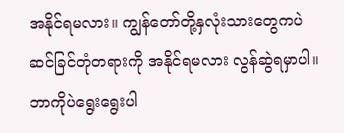အနိုင်ရမလား။ ကျွန်တော်တို့နှလုံးသားတွေကပဲ ဆင်ခြင်တုံတရားကို အနိုင်ရမလား လွန်ဆွဲရမှာပါ။
ဘာကိုပဲရွေးရွေးပါ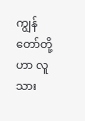ကျွန်တော်တို့ဟာ လူသား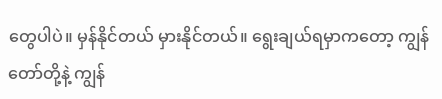တွေပါပဲ။ မှန်နိုင်တယ် မှားနိုင်တယ်။ ရွေးချယ်ရမှာကတော့ ကျွန်တော်တို့နဲ့ ကျွန်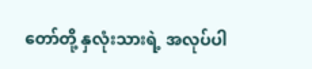တော်တို့ နှလုံးသားရဲ့ အလုပ်ပါ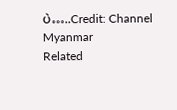ပဲ…..Credit: Channel Myanmar
Related